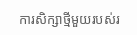ការសិក្សាថ្មីមួយរបស់រ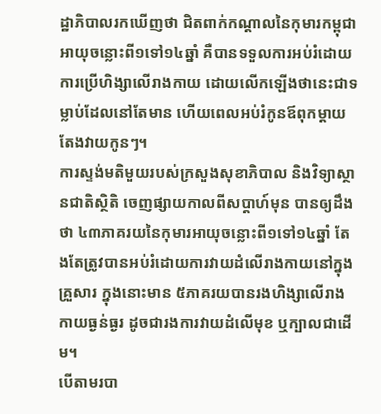ដ្ឋាភិបាលរកឃើញថា ជិតពាក់កណ្ដាលនៃកុមារកម្ពុជាអាយុចន្លោះពី១ទៅ១៤ឆ្នាំ គឺបានទទួលការអប់រំដោយការប្រើហិង្សាលើរាងកាយ ដោយលើកឡើងថានេះជាទម្លាប់ដែលនៅតែមាន ហើយពេលអប់រំកូនឪពុកម្ដាយតែងវាយកូនៗ។
ការស្ទង់មតិមួយរបស់ក្រសួងសុខាភិបាល និងវិទ្យាស្ថានជាតិស្ថិតិ ចេញផ្សាយកាលពីសប្ដាហ៍មុន បានឲ្យដឹងថា ៤៣ភាគរយនៃកុមារអាយុចន្លោះពី១ទៅ១៤ឆ្នាំ តែងតែត្រូវបានអប់រំដោយការវាយដំលើរាងកាយនៅក្នុងគ្រួសារ ក្នុងនោះមាន ៥ភាគរយបានរងហិង្សាលើរាងកាយធ្ងន់ធ្ងរ ដូចជារងការវាយដំលើមុខ ឬក្បាលជាដើម។
បើតាមរបា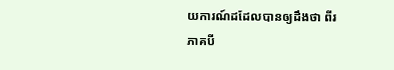យការណ៍ដដែលបានឲ្យដឹងថា ពីរភាគបី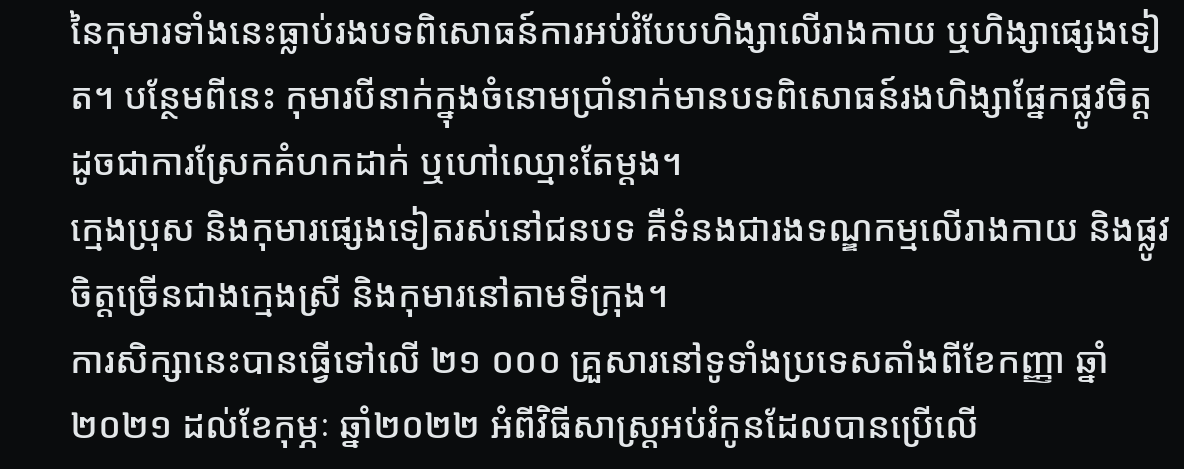នៃកុមារទាំងនេះធ្លាប់រងបទពិសោធន៍ការអប់រំបែបហិង្សាលើរាងកាយ ឬហិង្សាផ្សេងទៀត។ បន្ថែមពីនេះ កុមារបីនាក់ក្នុងចំនោមប្រាំនាក់មានបទពិសោធន៍រងហិង្សាផ្នែកផ្លូវចិត្ត ដូចជាការស្រែកគំហកដាក់ ឬហៅឈ្មោះតែម្ដង។
ក្មេងប្រុស និងកុមារផ្សេងទៀតរស់នៅជនបទ គឺទំនងជារងទណ្ឌកម្មលើរាងកាយ និងផ្លូវចិត្តច្រើនជាងក្មេងស្រី និងកុមារនៅតាមទីក្រុង។
ការសិក្សានេះបានធ្វើទៅលើ ២១ ០០០ គ្រួសារនៅទូទាំងប្រទេសតាំងពីខែកញ្ញា ឆ្នាំ២០២១ ដល់ខែកុម្ភៈ ឆ្នាំ២០២២ អំពីវិធីសាស្រ្តអប់រំកូនដែលបានប្រើលើ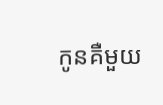កូនគឺមួយ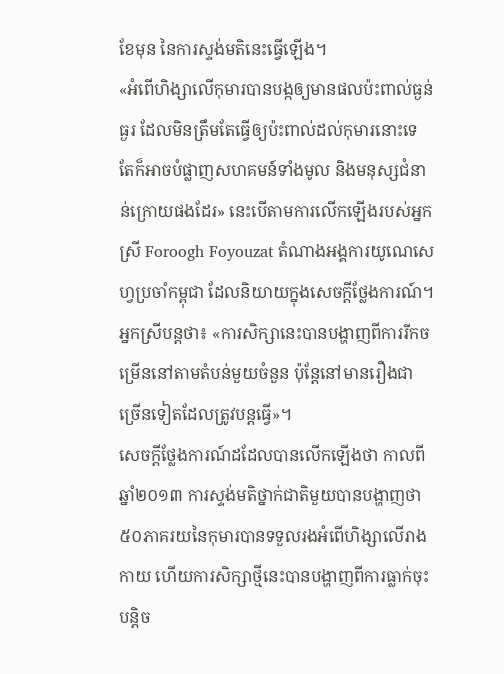ខែមុន នៃការស្ទង់មតិនេះធ្វើឡើង។
«អំពើហិង្សាលើកុមារបានបង្កឲ្យមានផលប៉ះពាល់ធ្ងន់ធ្ងរ ដែលមិនត្រឹមតែធ្វើឲ្យប៉ះពាល់ដល់កុមារនោះទេ តែក៏អាចបំផ្លាញសហគមន៍ទាំងមូល និងមនុស្សជំនាន់ក្រោយផងដែរ» នេះបើតាមការលើកឡើងរបស់អ្នកស្រី Foroogh Foyouzat តំណាងអង្គការយូណេសេហ្វប្រចាំកម្ពុជា ដែលនិយាយក្នុងសេចក្ដីថ្លែងការណ៍។ អ្នកស្រីបន្តថា៖ «ការសិក្សានេះបានបង្ហាញពីការរីកចម្រើននៅតាមតំបន់មួយចំនួន ប៉ុន្តែនៅមានរឿងជាច្រើនទៀតដែលត្រូវបន្តធ្វើ»។
សេចក្ដីថ្លែងការណ៍ដដែលបានលើកឡើងថា កាលពីឆ្នាំ២០១៣ ការស្ទង់មតិថ្នាក់ជាតិមួយបានបង្ហាញថា ៥០ភាគរយនៃកុមារបានទទួលរងអំពើហិង្សាលើរាងកាយ ហើយការសិក្សាថ្មីនេះបានបង្ហាញពីការធ្លាក់ចុះបន្តិច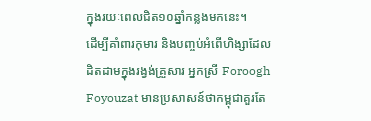ក្នុងរយៈពេលជិត១០ឆ្នាំកន្លងមកនេះ។
ដើម្បីគាំពារកុមារ និងបញ្ចប់អំពើហិង្សាដែលដិតដាមក្នុងរង្វង់គ្រួសារ អ្នកស្រី Foroogh Foyouzat មានប្រសាសន៍ថាកម្ពុជាគួរតែ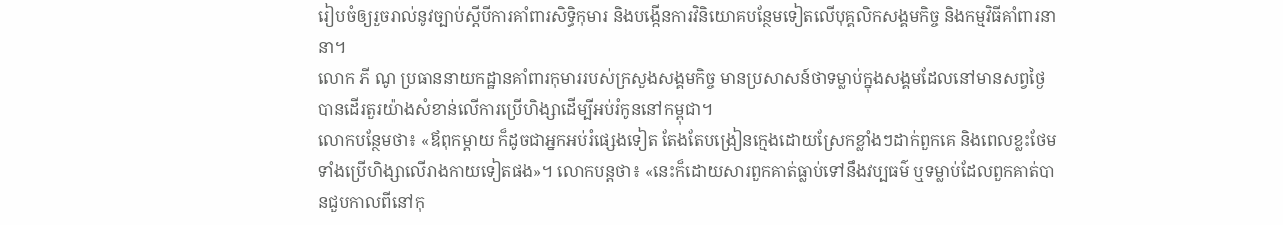រៀបចំឲ្យរួចរាល់នូវច្បាប់ស្ដីបីការគាំពារសិទ្ធិកុមារ និងបង្កើនការវិនិយោគបន្ថែមទៀតលើបុគ្គលិកសង្គមកិច្ច និងកម្មវិធីគាំពារនានា។
លោក ភី ណូ ប្រធាននាយកដ្ឋានគាំពារកុមាររបស់ក្រសួងសង្គមកិច្ច មានប្រសាសន៍ថាទម្លាប់ក្នុងសង្គមដែលនៅមានសព្វថ្ងៃបានដើរតួរយ៉ាងសំខាន់លើការប្រើហិង្សាដើម្បីអប់រំកូននៅកម្ពុជា។
លោកបន្ថែមថា៖ «ឪពុកម្ដាយ ក៏ដូចជាអ្នកអប់រំផ្សេងទៀត តែងតែបង្រៀនក្មេងដោយស្រែកខ្លាំងៗដាក់ពួកគេ និងពេលខ្លះថែមទាំងប្រើហិង្សាលើរាងកាយទៀតផង»។ លោកបន្តថា៖ «នេះក៏ដោយសារពួកគាត់ធ្លាប់ទៅនឹងវប្បធម៌ ឬទម្លាប់ដែលពួកគាត់បានជួបកាលពីនៅកុ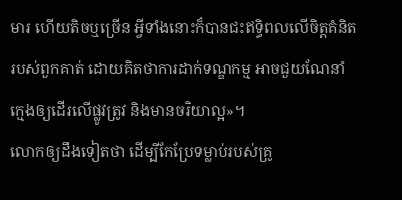មារ ហើយតិចឬច្រើន អ្វីទាំងនោះក៏បានជះឥទ្ធិពលលើចិត្តគំនិតរបស់ពួកគាត់ ដោយគិតថាការដាក់ទណ្ឌកម្ម អាចជួយណែនាំក្មេងឲ្យដើរលើផ្លូវត្រូវ និងមានចរិយាល្អ»។
លោកឲ្យដឹងទៀតថា ដើម្បីកែប្រែទម្លាប់របស់គ្រូ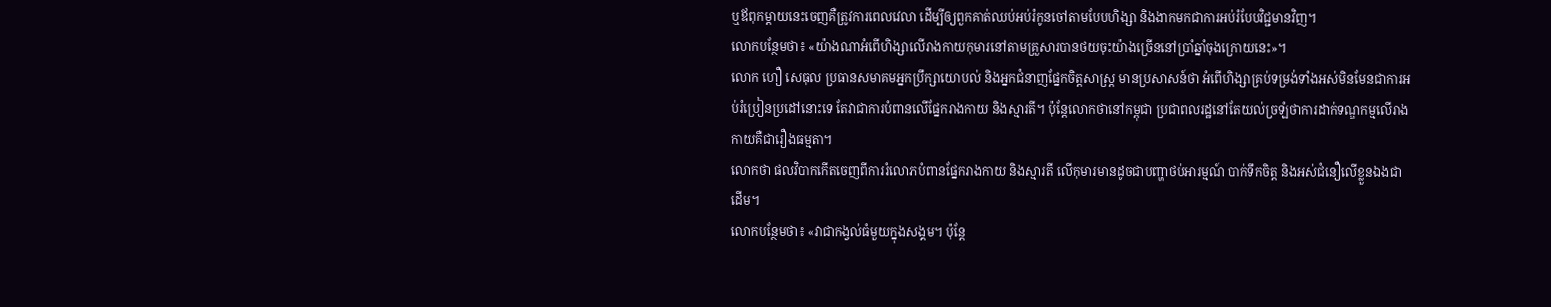ឬឪពុកម្ដាយនេះចេញគឺត្រូវការពេលវេលា ដើម្បីឲ្យពួកគាត់ឈប់អប់រំកូនចៅតាមបែបហិង្សា និងងាកមកជាការអប់រំបែបវិជ្ជមានវិញ។
លោកបន្ថែមថា៖ «យ៉ាងណាអំពើហិង្សាលើរាងកាយកុមារនៅតាមគ្រួសារបានថយចុះយ៉ាងច្រើននៅប្រាំឆ្នាំចុងក្រោយនេះ»។
លោក ហឿ សេធុល ប្រធានសមាគមអ្នកប្រឹក្សាយោបល់ និងអ្នកជំនាញផ្នែកចិត្តសាស្រ្ត មានប្រសាសន៍ថា អំពើហិង្សាគ្រប់ទម្រង់ទាំងអស់មិនមែនជាការអប់រំប្រៀនប្រដៅនោះទេ តែវាជាការបំពានលើផ្នែករាងកាយ និងស្មារតី។ ប៉ុន្តែលោកថានៅកម្ពុជា ប្រជាពលរដ្ឋនៅតែយល់ច្រឡំថាការដាក់ទណ្ឌកម្មលើរាងកាយគឺជារឿងធម្មតា។
លោកថា ផលវិបាកកើតចេញពីការរំលោភបំពានផ្នែករាងកាយ និងស្មារតី លើកុមារមានដូចជាបញ្ហាថប់អារម្មណ៍ បាក់ទឹកចិត្ត និងអស់ជំនឿលើខ្លួនឯងជាដើម។
លោកបន្ថែមថា៖ «វាជាកង្វល់ធំមួយក្នុងសង្គម។ ប៉ុន្តែ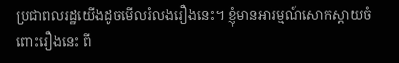ប្រជាពលរដ្ឋយើងដូចមើលរំលងរឿងនេះ។ ខ្ញុំមានអារម្មណ៍សោកស្ដាយចំពោះរឿងនេះ ពី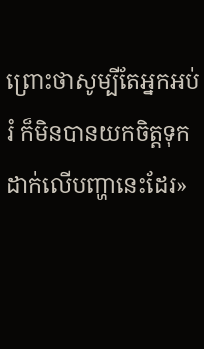ព្រោះថាសូម្បីតែអ្នកអប់រំ ក៏មិនបានយកចិត្តទុកដាក់លើបញ្ហានេះដែរ»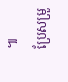៕
ប្រែសម្រួ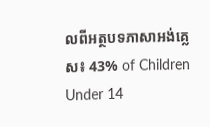លពីអត្ថបទភាសាអង់គ្លេស៖ 43% of Children Under 14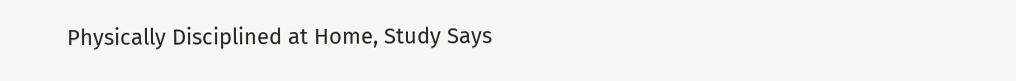Physically Disciplined at Home, Study Says